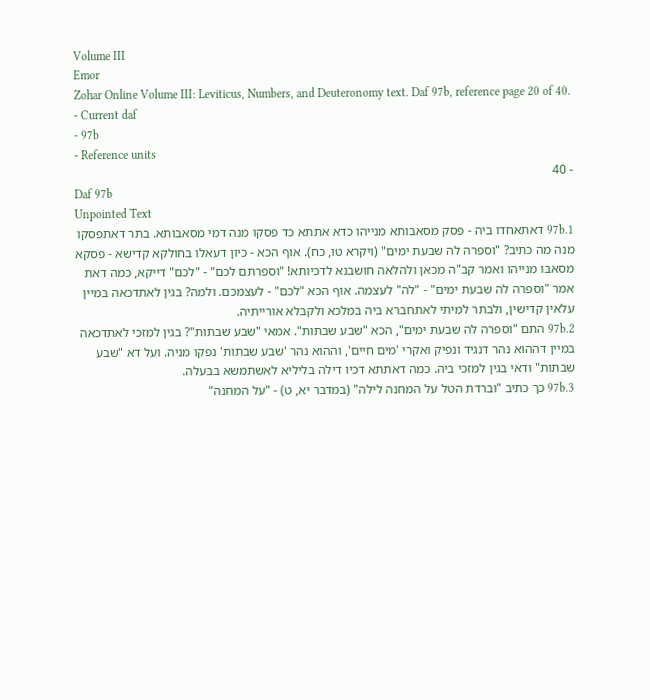Volume III
Emor
Zohar Online Volume III: Leviticus, Numbers, and Deuteronomy text. Daf 97b, reference page 20 of 40.
- Current daf
- 97b
- Reference units
- 40
Daf 97b
Unpointed Text
97b.1 דאתאחדו ביה - פסק מסאבותא מנייהו כדא אתתא כד פסקו מנה דמי מסאבותא. בתר דאתפסקו מנה מה כתיב? "וספרה לה שבעת ימים" (ויקרא טו, כח). אוף הכא - כיון דעאלו בחולקא קדישא - פסקא מסאבו מנייהו ואמר קב"ה מכאן ולהלאה חושבנא לדכיותא! "וספרתם לכם" - "לכם" דייקא, כמה דאת אמר "וספרה לה שבעת ימים" - "לה" לעצמה. אוף הכא "לכם" - לעצמכם. ולמה? בגין לאתדכאה במיין עלאין קדישין, ולבתר למיתי לאתחברא ביה במלכא ולקבלא אורייתיה.
97b.2 התם "וספרה לה שבעת ימים", הכא "שבע שבתות". אמאי "שבע שבתות"? בגין למזכי לאתדכאה במיין דההוא נהר דנגיד ונפיק ואקרי 'מים חיים', וההוא נהר 'שבע שבתות' נפקו מניה. ועל דא "שבע שבתות" ודאי בגין למזכי ביה. כמה דאתתא דכיו דילה בליליא לאשתמשא בבעלה.
97b.3 כך כתיב "וברדת הטל על המחנה לילה" (במדבר יא, ט) - "על המחנה"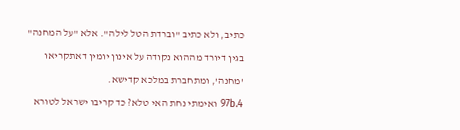כתיב, ולא כתיב "וברדת הטל לילה". אלא "על המחנה" בגין דיורד מההוא נקודה על אינון יומין דאתקריאו 'מחנה', ומתחברת במלכא קדישא.
97b.4 ואימתי נחת האי טלא? כד קריבו ישראל לטורא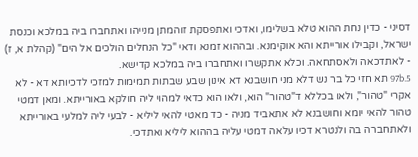דסיני - כדין נחת ההוא טלא בשלימו, ואדכי ואתפסקת זוהמתן מנייהו ואתחברו ביה במלכא וכנסת ישראל, וקבילו אורייתא והא אוקימנא. ובההוא זמנא ודאי "כל הנחלים הולכים אל הים" (קהלת א, ז) - לאתדכאה ולאסתחאה. וכלא אתקשרו ואתחברו ביה במלכא קדישא.
97b.5 תא חזי כל בר נש דלא מני חושבנא דא אינון שבע שבתות תמימות למזכי לדכיותא דא - לא אקרי "טהור", ולאו בכללא ד"טהור" הוא, ולאו הוא כדאי למהוי ליה חולקא באורייתא. ומאן דמטי טהור להאי יומא וחושבנא לא אתאביד מניה - כד מאטי להאי ליליא - לבעי ליה למלעי באורייתא ולאתחברה בה ולנטרא דכיו עלאה דמטי עליה בההוא ליליא ואתדכי.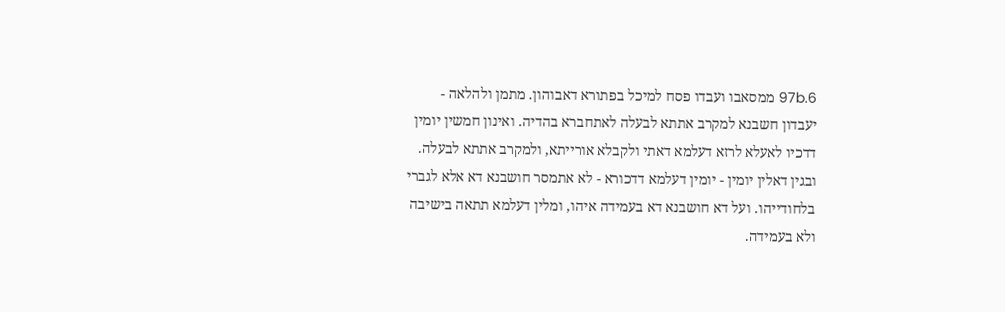97b.6 ממסאבו ועבדו פסח למיכל בפתורא דאבוהון. מתמן ולהלאה - יעבדון חשבנא למקרב אתתא לבעלה לאתחברא בהדיה. ואינון חמשין יומין דדכיו לאעלא לרזא דעלמא דאתי ולקבלא אורייתא, ולמקרב אתתא לבעלה. ובגין דאלין יומין - יומין דעלמא דדכורא - לא אתמסר חושבנא דא אלא לגברי בלחודייהו. ועל דא חושבנא דא בעמידה איהו, ומלין דעלמא תתאה בישיבה ולא בעמידה.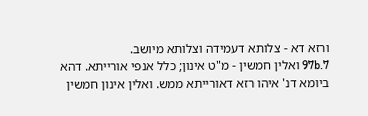ורזא דא - צלותא דעמידה וצלותא מיושב.
97b.7 ואלין חמשין - מ"ט אינון; כלל אנפי אורייתא. דהא ביומא דנ' איהו רזא דאורייתא ממש. ואלין אינון חמשין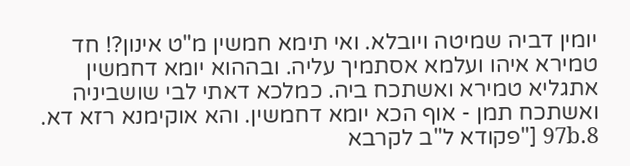יומין דביה שמיטה ויובלא. ואי תימא חמשין מ"ט אינון?! חד טמירא איהו ועלמא אסתמיך עליה. ובההוא יומא דחמשין אתגליא טמירא ואשתכח ביה. כמלכא דאתי לבי שושביניה ואשתכח תמן - אוף הכא יומא דחמשין. והא אוקימנא רזא דא.
97b.8 ["פקודא ל"ב לקרבא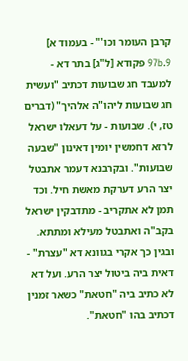קרבן העומר וכו'" - בעמוד א]
97b.9 פקודא [ל"ג] בתר דא - למעבד חג שבועות דכתיב "ועשית חג שבועות ליהו"ה אלהיך" (דברים טז, י). שבועות - על דעאלו ישראל לרזא דחמשין יומין דאינון "שבעה שבועות". ובקרבנא דעמר אתבטל יצר הרע דערקת מאשת חיל. וכד תמן לא אתקריב - מתדבקין ישראל בקב"ה ואתבטל מעילא ומתתא. ובגין כך אקרי בגוונא דא "עצרת" - דאית ביה ביטול יצר הרע. ועל דא לא כתיב ביה "חטאת" כשאר זמנין דכתיב בהו "חטאת".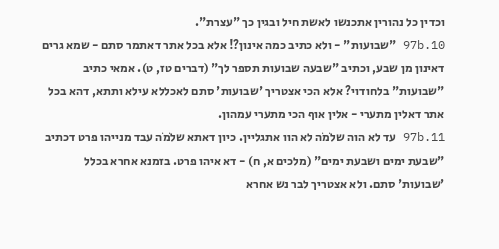וכדין כל נהורין אתכנשו לאשת חיל ובגין כך "עצרת".
97b.10 "שבועות" - ולא כתיב כמה אינון?! אלא בכל אתר דאתמר סתם - שמא גרים דאינון מן שבע, וכתיב "שבעה שבועות תספר לך" (דברים טז, ט). אמאי כתיב "שבועות" בלחודוי? אלא הכי אצטריך 'שבועות' סתם לאכללא עילא ותתא, דהא בכל אתר דאלין מתערי - אלין אוף הכי מתערי עמהון.
97b.11 עד לא הוה שלֹמֹה לא הוו אתגליין. כיון דאתא שלֹמֹה עבד מנייהו פרט דכתיב "שבעת ימים ושבעת ימים" (מלכים א, ח) - דא איהו פרט. בזמנא אחרא בכלל 'שבועות' סתם. ולא אצטריך לבר נש אחרא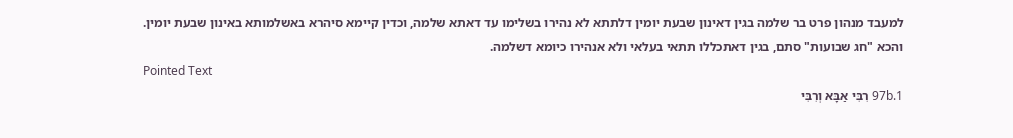למעבד מנהון פרט בר שלמה בגין דאינון שבעת יומין דלתתא לא נהירו בשלימו עד דאתא שלמה, וכדין קיימא סיהרא באשלמותא באינון שבעת יומין. והכא "חג שבועות" סתם, בגין דאתכללו תתאי בעלאי ולא אנהירו כיומא דשלמה.
Pointed Text
97b.1 רִבִּי אַבָּא וְרִבִּי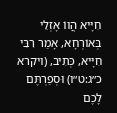חִיָּיא הֲווֹ אָזְלֵי בְּאוֹרְחָא, אָמַר רִבִּי חִיָּיא, כְּתִיב, (ויקרא כ״ג:ט״ו) וּסְפַרְתֶּם לָכֶם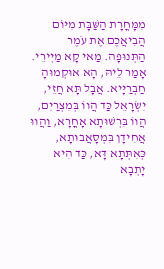מִמָּחֳרָת הַשַּׁבָּת מִיּוֹם הֲבִיאֲכֶם אֶת עֹמֶר הַתְּנוּפָה. מַאי קָא מַיְירֵי. אָמַר לֵיהּ, הָא אוּקְמוּהָ חַבְרַיָּיא. אֲבָל תָּא חֲזֵי, יִשְׂרָאֵל כַּד הֲווֹ בְּמִצְרַיִם, הֲווֹ בִּרְשׁוּתָא אָחֳרָא, וַהֲווּ אֲחִידָן בִּמְסָאֲבוּתָא, כְּאִתְּתָא דָּא, כַּד הִיא יָתְבָא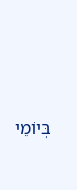בְּיוֹמֵי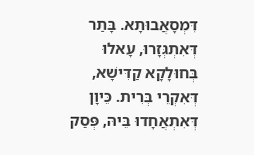דִּמְסָאֲבוּתָא. בָּתַר דְּאִתְגְּזָרוּ, עָאלוּ בְּחוּלָקָא קַדִּישָׁא, דְּאִקְרֵי בְּרִית. כֵּיוָן דְּאִתְאֲחָדוּ בֵּיהּ, פְּסַק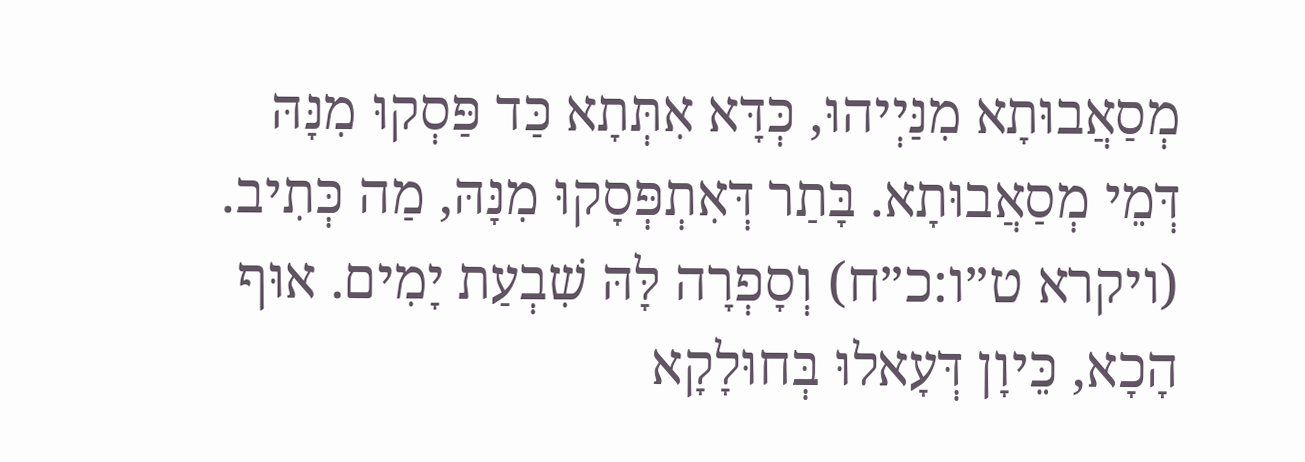מְסַאֲבוּתָא מִנַּיְיהוּ, כְּדָּא אִתְּתָא כַּד פַּסְקוּ מִנָּהּ דְּמֵי מְסַאֲבוּתָא. בָּתַר דְּאִתְפְּסָקוּ מִנָּהּ, מַה כְּתִיב. (ויקרא ט״ו:כ״ח) וְסָפְרָה לָּהּ שִׁבְעַת יָמִים. אוּף הָכָא, כֵּיוָן דְּעָאלוּ בְּחוּלָקָא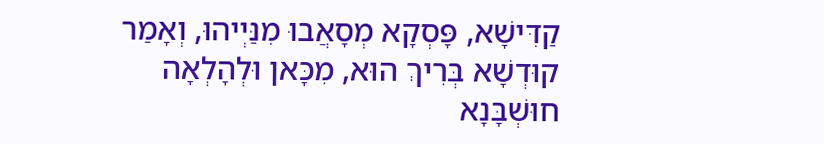קַדִּישָׁא, פָּסְקָא מְסָאֲבוּ מִנַּיְיהוּ, וְאָמַר קוּדְשָׁא בְּרִיךְ הוּא, מִכָּאן וּלְהָלְאָה חוּשְׁבָּנָא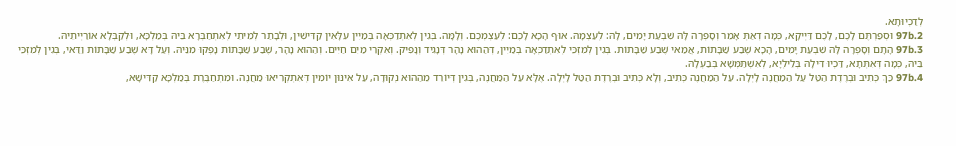לְדַכְיוּתָא.
97b.2 וּסְפַרְתֶּם לָכֶם, לָכֶם דַּיְיקָא, כְּמָה דְאַתְּ אָמֵר וְסָפְרָה לָּהּ שִׁבְעַת יָמִים, לָהּ: לְעַצְמָהּ. אוּף הָכָא לָכֶם: לְעַצְמְכֶם. וְלָמָּה. בְּגִין לְאִתְדַכְּאָה בְּמַיִין עִלָּאִין קַדִּישִׁין, וּלְבָתַר לְמֵיתֵי לְאִתְחַבְּרָא בֵּיהּ בְּמַלְכָּא, וּלְקַבְּלָא אוֹרַיְיתֵיהּ.
97b.3 הָתָם וְסָפְרָה לָּהּ שִׁבְעַת יָמִים, הָכָא שֶׁבַע שַׁבָּתוֹת, אֲמַאי שֶׁבַע שַׁבָּתוֹת. בְּגִין לְמִזְכֵּי לְאִתְדַכְּאָה בְּמַיִין, דְּהַהוּא נָהָר דְּנָגִיד וְנָפִיק. וְאִקְרֵי מַיִם חַיִּים. וְהַהוּא נָהָר, שֶׁבַע שַׁבָּתוֹת נָפְקוּ מִנֵּיהּ. וְעַל דָּא שֶׁבַע שַׁבָּתוֹת וַדַּאי, בְּגִין לְמִזְכֵּי בֵּיהּ, כְּמָה דְּאִתְּתָא, דַּכְיוּ דִּילָהּ בְּלֵילְיָא, לְאִשְׁתַּמְּשָׁא בְּבַעְלָהּ.
97b.4 כַּךְ כְּתִיב וּבְרֶדֶת הַטַּל עַל הַמַחֲנֶה לָיְלָה. עַל הַמַּחֲנֶה כְּתִיב, וְלָא כְּתִיב וּבְרֶדֶת הַטַּל לָיְלָה. אֶלָּא עַל הַמַּחֲנֶה, בְּגִין דְּיוֹרֵד מֵהַהוּא נְקוּדָה, עַל אִינּוּן יוֹמִין דְּאִתְקְרִיאוּ מַחֲנֶה. וּמִתְחַבֶּרֶת בְּמַלְכָּא קַדִּישָׁא,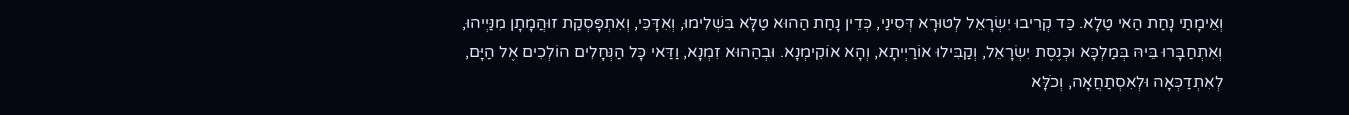וְאֵימָתַי נָחַת הַאי טַלָא. כַּד קְרִיבוּ יִשְׂרָאֵל לְטוּרָא דְּסִינַי, כְּדֵין נָחַת הַהוּא טַלָּא בִּשְׁלִימוּ, וְאִדָּכֵּי, וְאִתְפָּסְקַת זוּהֲמָתָן מִנַּיְיהוּ, וְאִתְחַבָּרוּ בֵּיהּ בְּמַלְכָּא וּכְנֶסֶת יִשְׂרָאֵל, וְקַבִּילוּ אוֹרַיְיתָא, וְהָא אוֹקִימְנָא. וּבְהַהוּא זִמְנָא, וַדַּאי כָּל הַנְּחָלִים הוֹלְכִים אֶל הַיָּם, לְאִתְדַכְּאָה וּלְאִסְתַחֲאָה, וְכֹלָּא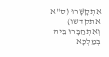אִתְקָשָּׁרוּ (ס"א אתקדשו) וְאִתְחַבָּרוּ בֵּיהּ בְּמַלְכָּא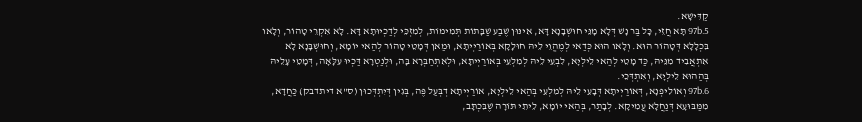קַדִּישָׁא.
97b.5 תָּא חֲזֵי, כָּל בַּר נָשׁ דְּלָא מָנֵּי חוּשְׁבָנָא דָּא, אִינּוּן שֶׁבַע שַׁבָּתוֹת תְּמִימוֹת, לְמִזְכֵּי לְדַכְיוּתָא דָּא. לָא אִקְרֵי טָהוֹר, וְלָאו בִּכְלָלָא דְּטָהוֹר הוּא. וְלָאו הוּא כְּדַאי לְמֶהֱוֵי לֵיהּ חוּלָקָא בְּאוֹרַיְיתָא, וּמַאן דְּמָטֵי טָהוֹר לְהַאי יוֹמָא, וְחוּשְׁבָּנָא לָא אִתְאֲבִיד מִנֵּיהּ, כַּד מָטֵי לְהַאי לֵילְיָא, לִבְעֵי לֵיהּ לְמִלְעֵי בְּאוֹרַיְיתָא, וּלְאִתְחַבְּרָא בָּה, וּלְנַטְרָא דַּכְיוּ עִלָּאָה, דְּמָטֵי עָלֵיהּ בְּהַהוּא לֵילְיָא, וְאִתְדְּכֵי.
97b.6 וְאוֹלִיפְנָא, דְּאוֹרַיְיתָא דְּבָעֵי לֵיהּ לְמִלְעֵי בְּהַאי לֵילְיָא, אוֹרַיְיתָא דְבְּעַל פֶּה, בְּגִין דְּיִתְדְּכוּן (ס"א דיתדבק) כַּחֲדָא, מִמַּבּוּעָא דְּנַחֲלָא עֲמִיקָא. לְבָתַר, בְּהַאי יוֹמָא, לֵיתֵי תּוֹרָה שֶׁבִּכְתָּב,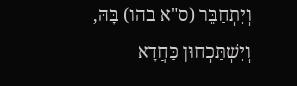וְיִתְחַבֵּר (ס"א בהו) בָּהּ, וְיִשְׁתַּכְחוּן כַּחֲדָא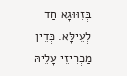בְּזִוּוּגָא חַד לְעֵילָּא. כְּדֵין מַכְרִיזֵי עָלֵיהּ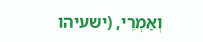וְאַמְרֵי, (ישעיהו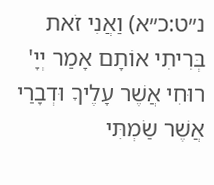נ״ט:כ״א) וַאֲנִי זֹאת בְּרִיתִי אוֹתָם אָמַר יְיָ' רוּחִי אֲשֶׁר עָלֶיךָ וּדְבָרַי אֲשֶׁר שַׂמְתִּי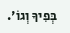בְּפִיךָ וְגוֹ'.